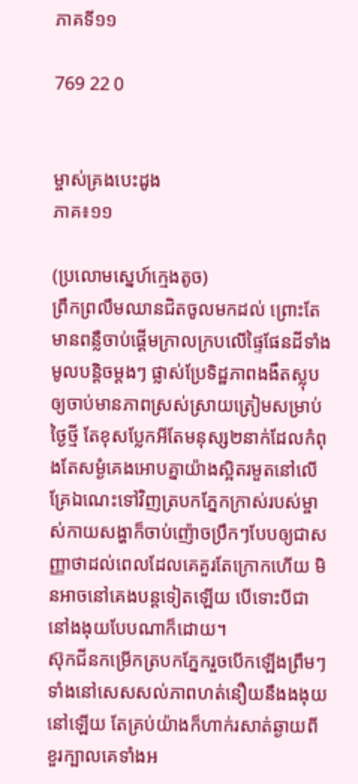ភាគទី១១

769 22 0


ម្ចាស់គ្រងបេះដូង
ភាគ៖១១

(ប្រលោមស្នេហ៍ក្មេងតូច)
ព្រឹកព្រលឹមឈានជិតចូលមកដល់ ព្រោះតែមានពន្លឺចាប់ផ្ដើមក្រាលក្របលើផ្ទៃផែនដីទាំងមូលបន្តិចម្ដងៗ ផ្លាស់ប្រែទិដ្ឋភាពងងឹតស្លុបឲ្យចាប់មានភាពស្រស់ស្រាយត្រៀមសម្រាប់ថ្ងៃថ្មី តែខុសប្លែកអីតែមនុស្ស២នាក់ដែលកំពុងតែសម្ងំគេងអោបគ្នាយ៉ាងស្អិតរមួតនៅលើគ្រែឯណេះទៅវិញត្របកភ្នែកក្រាស់របស់ម្ចាស់កាយសង្ហាក៏ចាប់ញ៉ោចប្រឹកៗបែបឲ្យជាសញ្ញាថាដល់ពេលដែលគេគួរតែក្រោកហើយ មិនអាចនៅគេងបន្តទៀតឡើយ បើទោះបីជានៅងងុយបែបណាក៏ដោយ។
ស៊ុកជីនកម្រើកត្របកភ្នែករួចបើកឡើងព្រឹមៗទាំងនៅសេសសល់ភាពហត់នឿយនឹងងងុយនៅឡើយ តែគ្រប់យ៉ាងក៏ហាក់រសាត់ឆ្ងាយពីខួរក្បាលគេទាំងអ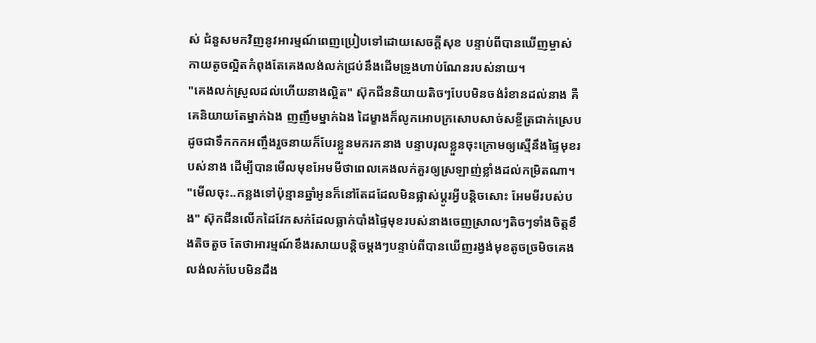ស់ ជំនួសមកវិញនូវអារម្មណ៍ពេញប្រៀបទៅដោយសេចក្ដីសុខ បន្ទាប់ពីបានឃើញម្ចាស់កាយតូចល្អិតកំពុងតែគេងលង់លក់ជ្រប់នឹងដើមទ្រូងហាប់ណែនរបស់នាយ។
"គេងលក់ស្រួលដល់ហើយនាងល្អិត" ស៊ុកជីននិយាយតិចៗបែបមិនចង់រំខានដល់នាង គឺគេនិយាយតែម្នាក់ឯង ញញឹមម្នាក់ឯង ដៃម្ខាងក៏លូកអោបក្រសោបសាច់សខ្ចីត្រជាក់ស្រេបដូចជាទឹកកកអញ្ចឹងរួចនាយក៏បែរខ្លួនមករកនាង បន្ទាបរុលខ្លួនចុះក្រោមឲ្យស្មើនឹងផ្ទៃមុខរបស់នាង ដើម្បីបានមើលមុខអែមមីថាពេលគេងលក់គួរឲ្យស្រឡាញ់ខ្លាំងដល់កម្រិតណា។
"មើលចុះ..កន្លងទៅប៉ុន្មានឆ្នាំអូនក៏នៅតែដដែលមិនផ្លាស់ប្ដូរអ្វីបន្តិចសោះ អែមមីរបស់បង" ស៊ុកជីនលើកដៃវែកសក់ដែលធ្លាក់បាំងផ្ទៃមុខរបស់នាងចេញស្រាលៗតិចៗទាំងចិត្តខឹងតិចតួច តែថាអារម្មណ៍ខឹងរសាយបន្តិចម្ដងៗបន្ទាប់ពីបានឃើញរង្វង់មុខតូចច្រមិចគេងលង់លក់បែបមិនដឹង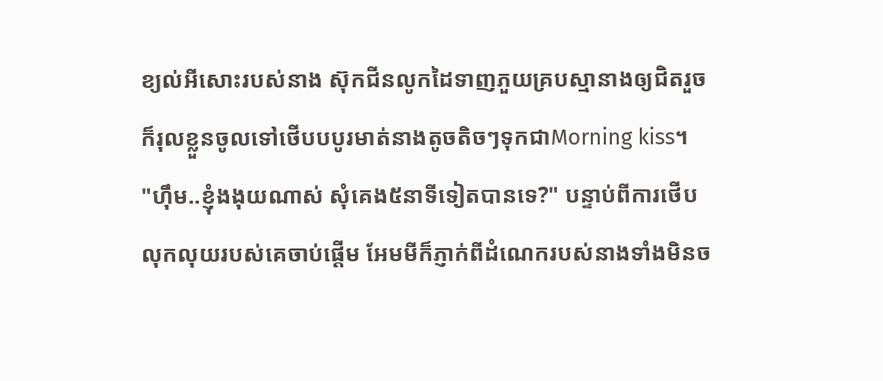ខ្យល់អីសោះរបស់នាង ស៊ុកជីនលូកដៃទាញភួយគ្របស្មានាងឲ្យជិតរួចក៏រុលខ្លួនចូលទៅថើបបបូរមាត់នាងតូចតិចៗទុកជាMorning kiss។
"ហ៊ឹម..ខ្ញុំងងុយណាស់ សុំគេង៥នាទីទៀតបានទេ?" បន្ទាប់ពីការថើបលុកលុយរបស់គេចាប់ផ្ដើម អែមមីក៏ភ្ញាក់ពីដំណេករបស់នាងទាំងមិនច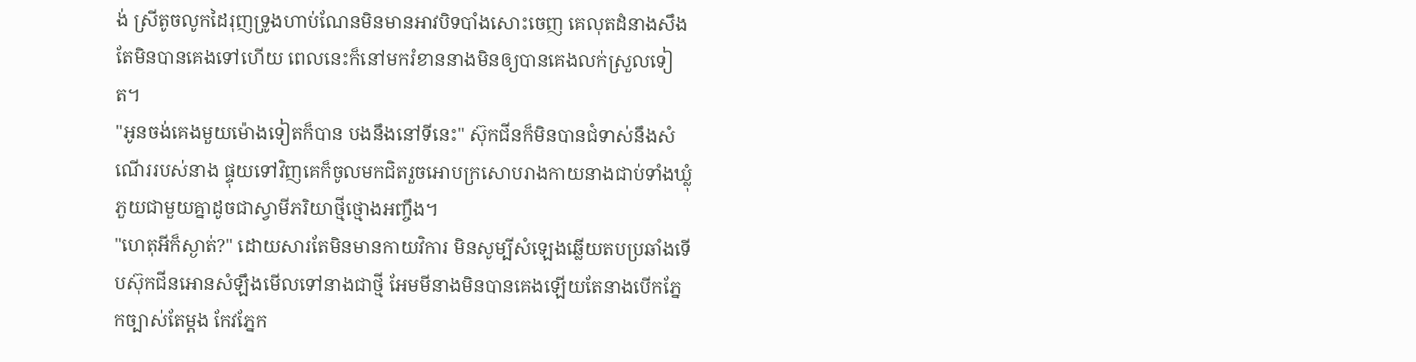ង់ ស្រីតូចលូកដៃរុញទ្រូងហាប់ណែនមិនមានអាវបិទបាំងសោះចេញ គេលុតដំនាងសឹងតែមិនបានគេងទៅហើយ ពេលនេះក៏នៅមករំខាននាងមិនឲ្យបានគេងលក់ស្រួលទៀត។
"អូនចង់គេងមួយម៉ោងទៀតក៏បាន បងនឹងនៅទីនេះ" ស៊ុកជីនក៏មិនបានជំទាស់នឹងសំណើររបស់នាង ផ្ទុយទៅវិញគេក៏ចូលមកជិតរួចអោបក្រសោបរាងកាយនាងជាប់ទាំងឃ្លុំភួយជាមួយគ្នាដូចជាស្វាមីភរិយាថ្មីថ្មោងអញ្ចឹង។
"ហេតុអីក៏ស្ងាត់?" ដោយសារតែមិនមានកាយវិការ មិនសូម្បីសំឡេងឆ្លើយតបប្រឆាំងទើបស៊ុកជីនអោនសំឡឹងមើលទៅនាងជាថ្មី អែមមីនាងមិនបានគេងឡើយតែនាងបើកភ្នែកច្បាស់តែម្ដង កែវភ្នែក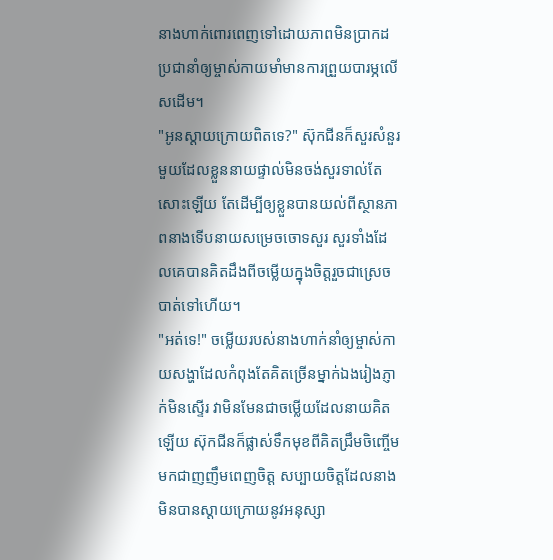នាងហាក់ពោរពេញទៅដោយភាពមិនប្រាកដប្រជានាំឲ្យម្ចាស់កាយមាំមានការព្រួយបារម្ភលើសដើម។
"អូនស្ដាយក្រោយពិតទេ?" ស៊ុកជីនក៏សួរសំនួរមួយដែលខ្លួននាយផ្ទាល់មិនចង់សួរទាល់តែសោះឡើយ តែដើម្បីឲ្យខ្លួនបានយល់ពីស្ថានភាពនាងទើបនាយសម្រេចចោទសួរ សួរទាំងដែលគេបានគិតដឹងពីចម្លើយក្នុងចិត្តរួចជាស្រេចបាត់ទៅហើយ។
"អត់ទេ!" ចម្លើយរបស់នាងហាក់នាំឲ្យម្ចាស់កាយសង្ហាដែលកំពុងតែគិតច្រើនម្នាក់ឯងរៀងភ្ញាក់មិនស្ទើរ វាមិនមែនជាចម្លើយដែលនាយគិតឡើយ ស៊ុកជីនក៏ផ្លាស់ទឹកមុខពីគិតជ្រឹមចិញ្ចើមមកជាញញឹមពេញចិត្ត សប្បាយចិត្តដែលនាងមិនបានស្ដាយក្រោយនូវអនុស្សា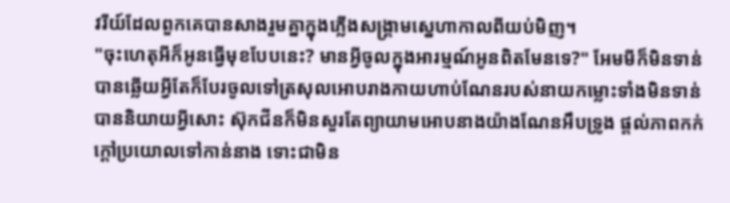វរីយ៍ដែលពួកគេបានសាងរួមគ្នាក្នុងភ្លើងសង្គ្រាមស្នេហាកាលពីយប់មិញ។
"ចុះហេតុអីក៏អូនធ្វើមុខបែបនេះ? មានអ្វីចូលក្នុងអារម្មណ៍អូនពិតមែនទេ?" អែមមីក៏មិនទាន់បានឆ្លើយអ្វីតែក៏បែរចូលទៅត្រសុលអោបរាងកាយហាប់ណែនរបស់នាយកម្លោះទាំងមិនទាន់បាននិយាយអ្វីសោះ ស៊ុកជីនក៏មិនសួរតែព្យាយាមអោបនាងយ៉ាងណែនអឹបទ្រូង ផ្ដល់ភាពកក់ក្ដៅប្រយោលទៅកាន់នាង ទោះជាមិន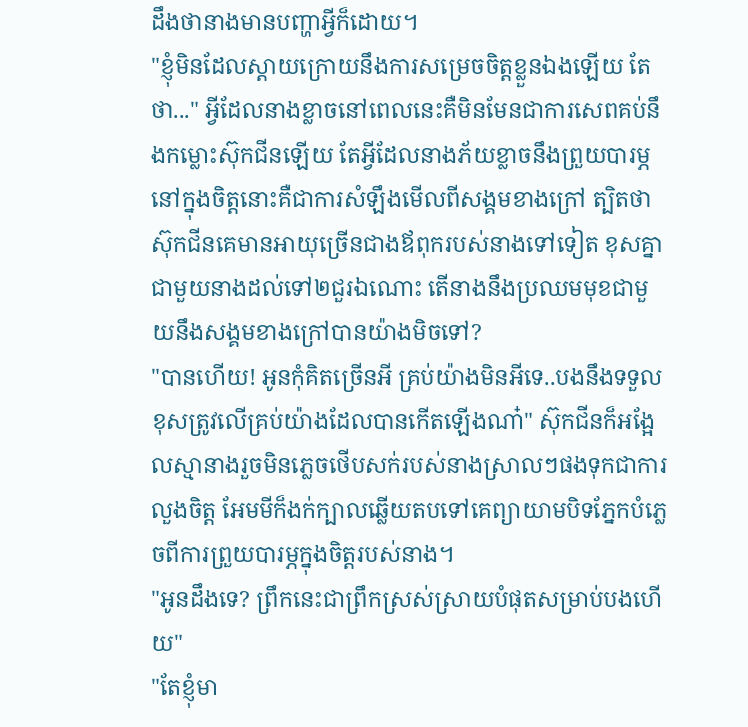ដឹងថានាងមានបញ្ហាអ្វីក៏ដោយ។
"ខ្ញុំមិនដែលស្ដាយក្រោយនឹងការសម្រេចចិត្តខ្លួនឯងឡើយ តែថា..." អ្វីដែលនាងខ្លាចនៅពេលនេះគឺមិនមែនជាការសេពគប់នឹងកម្លោះស៊ុកជីនឡើយ តែអ្វីដែលនាងភ័យខ្លាចនឹងព្រួយបារម្ភនៅក្នុងចិត្តនោះគឺជាការសំឡឹងមើលពីសង្គមខាងក្រៅ ត្បិតថាស៊ុកជីនគេមានអាយុច្រើនជាងឪពុករបស់នាងទៅទៀត ខុសគ្នាជាមួយនាងដល់ទៅ២ជួរឯណោះ តើនាងនឹងប្រឈមមុខជាមួយនឹងសង្គមខាងក្រៅបានយ៉ាងមិចទៅ?
"បានហើយ! អូនកុំគិតច្រើនអី គ្រប់យ៉ាងមិនអីទេ..បងនឹងទទួលខុសត្រូវលើគ្រប់យ៉ាងដែលបានកើតឡើងណា៎" ស៊ុកជីនក៏អង្អែលស្មានាងរួចមិនភ្លេចថើបសក់របស់នាងស្រាលៗផងទុកជាការលួងចិត្ត អែមមីក៏ងក់ក្បាលឆ្លើយតបទៅគេព្យាយាមបិទភ្នែកបំភ្លេចពីការព្រួយបារម្ភក្នុងចិត្តរបស់នាង។
"អូនដឹងទេ? ព្រឹកនេះជាព្រឹកស្រស់ស្រាយបំផុតសម្រាប់បងហើយ"
"តែខ្ញុំមា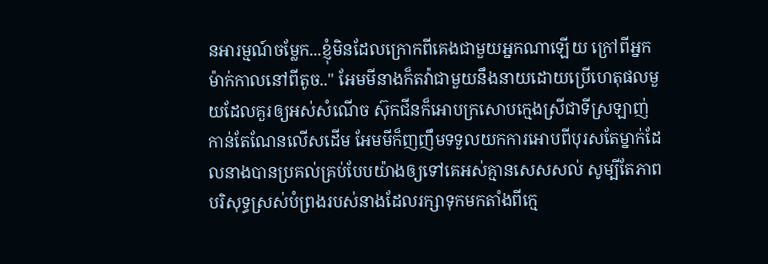នអារម្មណ៍ចម្លែក...ខ្ញុំមិនដែលក្រោកពីគេងជាមួយអ្នកណាឡើយ ក្រៅពីអ្នកម៉ាក់កាលនៅពីតូច.." អែមមីនាងក៏តវ៉ាជាមួយនឹងនាយដោយប្រើហេតុផលមួយដែលគួរឲ្យអស់សំណើច ស៊ុកជីនក៏អោបក្រសោបក្មេងស្រីជាទីស្រឡាញ់កាន់តែណែនលើសដើម អែមមីក៏ញញឹមទទួលយកការអោបពីបុរសតែម្នាក់ដែលនាងបានប្រគល់គ្រប់បែបយ៉ាងឲ្យទៅគេអស់គ្មានសេសសល់ សូម្បីតែភាពបរិសុទ្ធស្រស់បំព្រងរបស់នាងដែលរក្សាទុកមកតាំងពីក្មេ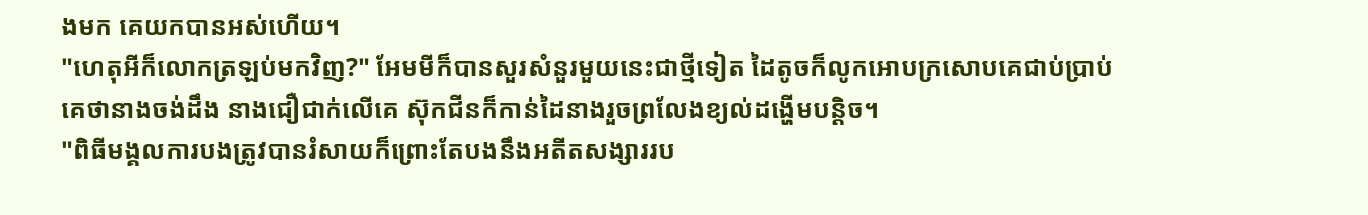ងមក គេយកបានអស់ហើយ។
"ហេតុអីក៏លោកត្រឡប់មកវិញ?" អែមមីក៏បានសួរសំនួរមួយនេះជាថ្មីទៀត ដៃតូចក៏លូកអោបក្រសោបគេជាប់ប្រាប់គេថានាងចង់ដឹង នាងជឿជាក់លើគេ ស៊ុកជីនក៏កាន់ដៃនាងរួចព្រលែងខ្យល់ដង្ហើមបន្តិច។
"ពិធីមង្គលការបងត្រូវបានរំសាយក៏ព្រោះតែបងនឹងអតីតសង្សាររប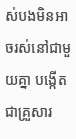ស់បងមិនអាចរស់នៅជាមួយគ្នា បង្កើតជាគ្រួសារ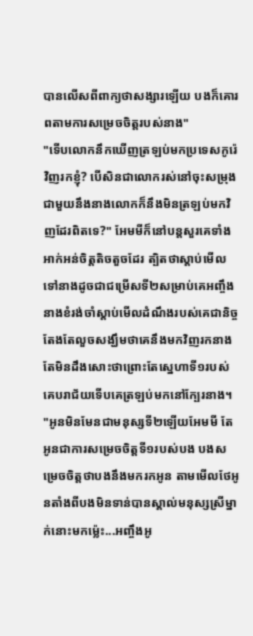បានលើសពីពាក្យថាសង្សារឡើយ បងក៏គោរពតាមការសម្រេចចិត្តរបស់នាង"
"ទើបលោកនឹកឃើញត្រឡប់មកប្រទេសកូរ៉េវិញរកខ្ញុំ? បើសិនជាលោករស់នៅចុះសម្រុងជាមួយនឹងនាងលោកក៏នឹងមិនត្រឡប់មកវិញដែរពិតទេ?" អែមមីក៏នៅបន្តសួរគេទាំងអាក់អន់ចិត្តតិចតួចដែរ ត្បិតថាស្ដាប់មើលទៅនាងដូចជាជម្រើសទី២សម្រាប់គេអញ្ចឹង នាងខំរង់ចាំស្ដាប់មើលដំណឹងរបស់គេជានិច្ច តែងតែលួចសង្ឃឹមថាគេនឹងមកវិញរកនាង តែមិនដឹងសោះថាព្រោះតែស្នេហាទី១របស់គេបរាជ័យទើបគេត្រឡប់មកនៅក្បែរនាង។
"អូនមិនមែនជាមនុស្សទី២ឡើយអែមមី តែអូនជាការសម្រេចចិត្តទី១របស់បង បងសម្រេចចិត្តថាបងនឹងមករកអូន តាមមើលថែអូនតាំងពីបងមិនទាន់បានស្គាល់មនុស្សស្រីម្នាក់នោះមកម៉្លេះ...អញ្ចឹងអូ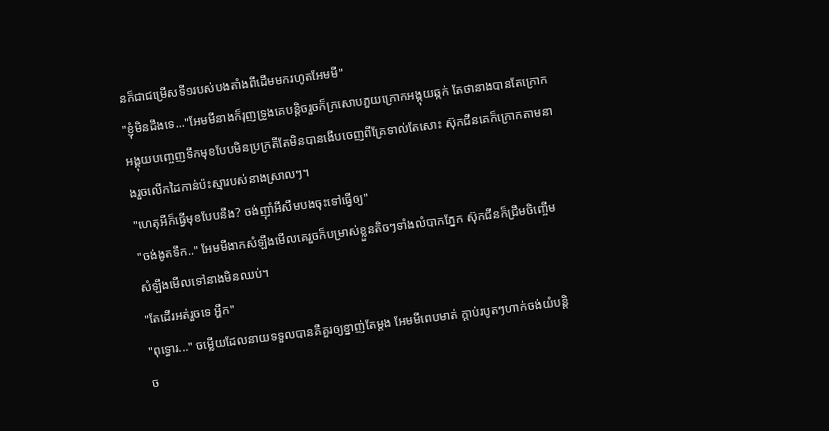នក៏ជាជម្រើសទី១របស់បងតាំងពីដើមមករហូតអែមមី"
"ខ្ញុំមិនដឹងទេ..."អែមមីនាងក៏រុញទ្រូងគេបន្តិចរួចក៏ក្រសោបភួយក្រោកអង្គុយឆ្កក់ តែថានាងបានតែក្រោកអង្គុយបញ្ចេញទឹកមុខបែបមិនប្រក្រតីតែមិនបានងើបចេញពីគ្រែទាល់តែសោះ ស៊ុកជីនគេក៏ក្រោកតាមនាងរួចលើកដៃកាន់ប៉ះស្មារបស់នាងស្រាលៗ។
"ហេតុអីក៏ធ្វើមុខបែបនឹង? ចង់ញ៊ាំអីសឹមបងចុះទៅធ្វើឲ្យ"
"ចង់ងូតទឹក.." អែមមីងាកសំឡឹងមើលគេរួចក៏បម្រាស់ខ្លួនតិចៗទាំងលំបាកភ្នែក ស៊ុកជីនក៏ជ្រឹមចិញ្ចើមសំឡឹងមើលទៅនាងមិនឈប់។
"តែដើរអត់រួចទេ អ្ហឹក"
"ពុទ្ធោរ..." ចម្លើយដែលនាយទទួលបានគឺគួរឲ្យខ្នាញ់តែម្ដង អែមមីពេបមាត់ ក្ដាប់របូតៗហាក់ចង់យំបន្តិច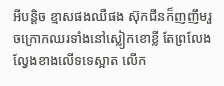អីបន្តិច ខ្មាសផងឈឺផង ស៊ុកជីនក៏ញញឹមរួចក្រោកឈរទាំងនៅស្លៀកខោខ្លី តែព្រលែងល្វែងខាងលើទទេស្អាត លើក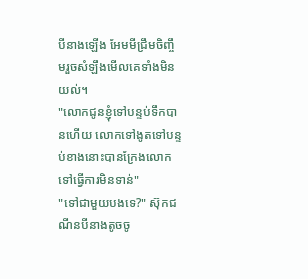បីនាងឡើង អែមមីជ្រឹមចិញ្ចឹមរួចសំឡឹងមើលគេទាំងមិនយល់។
"លោកជូនខ្ញុំទៅបន្ទប់ទឹកបានហើយ លោកទៅងូតទៅបន្ទប់ខាងនោះបានក្រែងលោកទៅធ្វើការមិនទាន់"
"ទៅជាមួយបងទេ?" ស៊ុកជណីនបីនាងតូចចូ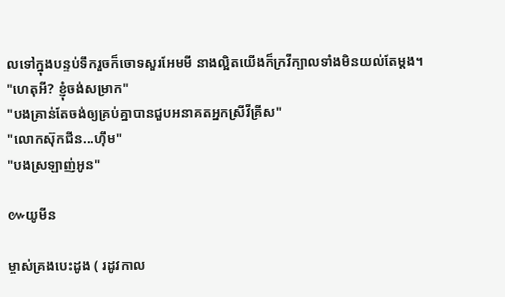លទៅក្នុងបន្ទប់ទឹករួចក៏ចោទសួរអែមមី នាងល្អិតយើងក៏ក្រវីក្បាលទាំងមិនយល់តែម្ដង។
"ហេតុអី? ខ្ញុំចង់សម្រាក"
"បងគ្រាន់តែចង់ឲ្យគ្រប់គ្នាបានជួបអនាគតអ្នកស្រីវីគ្រីស"
"លោកស៊ុកជីន...ហ៊ឹម"
"បងស្រឡាញ់អូន"

៚យូមីន

ម្ចាស់គ្រងបេះដូង ( រដូវកាល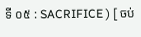ទី ០៥ : SACRIFICE ) [ ចប់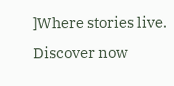]Where stories live. Discover now